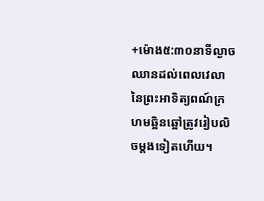+ម៉ោង៥:៣០នាទីល្ងាច
ឈានដល់ពេលវេលានៃព្រះអាទិត្យពណ៍ក្រហមឆ្អិនឆ្អៅត្រូវរៀបលិចម្តងទៀតហើយ។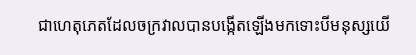ជាហេតុភេតដែលចក្រវាលបានបង្កើតឡើងមកទោះបីមនុស្សយើ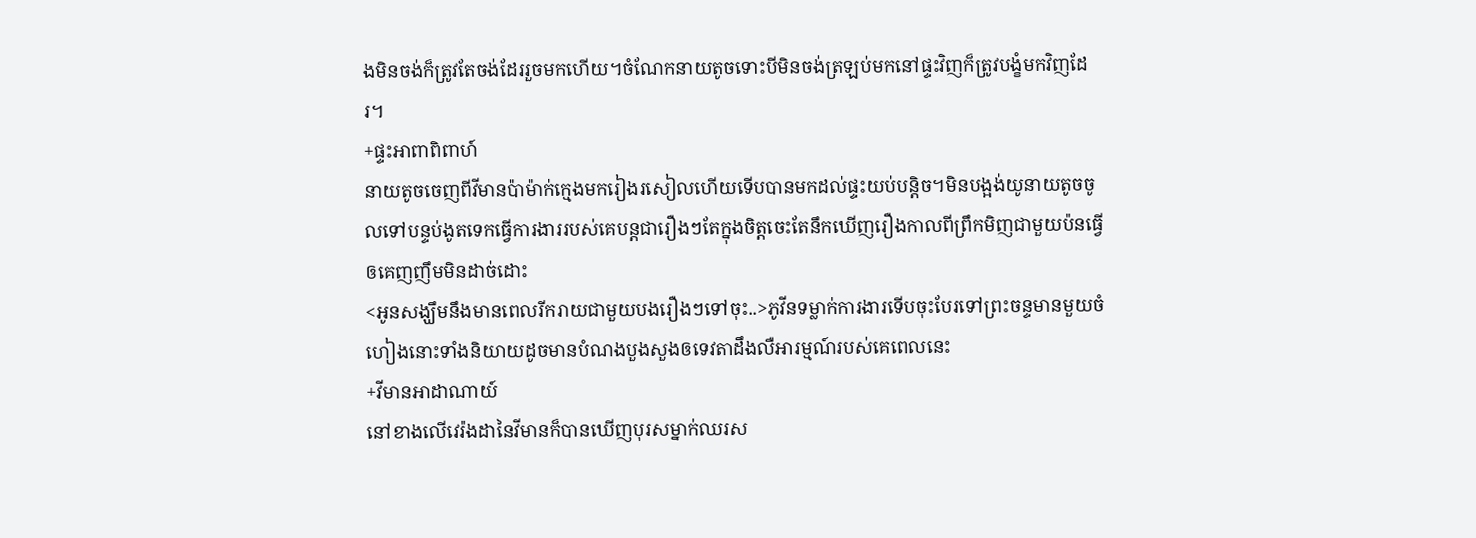ងមិនចង់ក៏ត្រូវតែចង់ដែររួចមកហើយ។ចំណែកនាយតូចទោះបីមិនចង់ត្រឡប់មកនៅផ្ទះវិញក៏ត្រូវបង្ខំមកវិញដែរ។
+ផ្ទះអាពាពិពាហ៍
នាយតូចចេញពីវីមានប៉ាម៉ាក់ក្មេងមករៀងរសៀលហើយទើបបានមកដល់ផ្ទះយប់បន្តិច។មិនបង្អង់យូនាយតូចចូលទៅបន្ទប់ងូតទេកធ្វើការងាររបស់គេបន្តជារឿងៗតែក្នុងចិត្តចេះតែនឹកឃើញរឿងកាលពីព្រឹកមិញជាមួយប៉នធ្វើឲគេញញឹមមិនដាច់ដោះ
<អូនសង្ឃឹមនឹងមានពេលរីករាយជាមួយបងរឿងៗទៅចុះ..>ភូវីនទម្លាក់ការងារទើបចុះបែរទៅព្រះចន្ទមានមួយចំហៀងនោះទាំងនិយាយដូចមានបំណងបួងសួងឲទេវតាដឹងលឺអារម្មណ៍របស់គេពេលនេះ
+វីមានអាដាណាយ៍
នៅខាងលើវេរ៉ងដានៃវីមានក៏បានឃើញបុរសម្នាក់ឈរស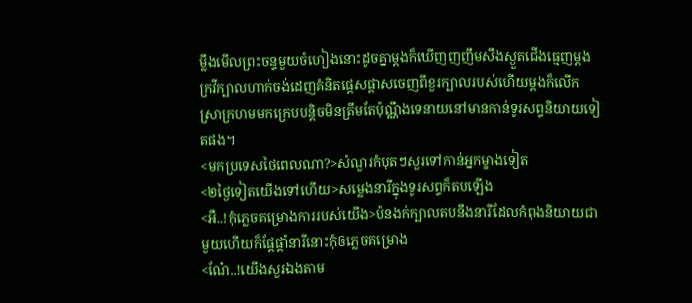ម្លឹងមើលព្រះចន្ទមួយចំហៀងនោះដូចគ្នាម្តងក៏ឃើញញញឹមសឹងស្ងួតជើងធ្មេញម្តងក្រវីក្បាលហាក់ចង់ដេញគំនិតផ្តេសផ្តាសចេញពីខួរក្បាលរបស់ហើយម្តងក៏លើកស្រាក្រហមមកក្រេបបន្តិចមិនត្រឹមតែប៉ុណ្ណឹងទេនាយនៅមានកាន់ទូរសព្ទនិយាយទៀតផង។
<មកប្រទេសថៃពេលណា?>សំណួរកំបុតៗសួរទៅកាន់អ្នកម្ខាងទៀត
<២ថ្ងៃទៀតយើងទៅហើយ>សម្លេងនារីក្នុងទូរសព្ទក៏តបឡើង
<អឺ..!កុំភ្លេចគម្រោងការរបស់យើង>ប៉នងក់ក្បាលតបនឹងនារីដែលកំពុងនិយាយជាមួយហើយក៏ផ្តែផ្តាំនារីនោះកុំឲភ្លេចគម្រោង
<ណែ៎..!យើងសួរឯងតាម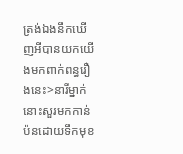ត្រង់ឯងនឹកឃើញអីបានយកយើងមកពាក់ពន្ធរឿងនេះ>នារីម្នាក់នោះសួរមកកាន់ប៉នដោយទឹកមុខ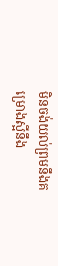មិនចង់យល់ព្រមនឹងគម្រោងស្អីនឹង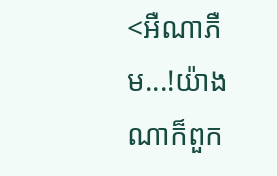<អឺណាភឺម...!យ៉ាងណាក៏ពួក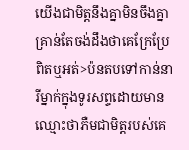យើងជាមិត្តនឹងគ្នាមិនចឹងគ្នាគ្រាន់តែចង់ដឹងថាគេក្រែប្រែពិតឬអត់>ប៉នតបទៅកាន់នារីម្នាក់ក្នុងទូរសព្ទដោយមានឈ្មោះថាភឺមជាមិត្តរបស់គេ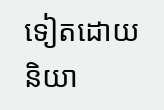ទៀតដោយនិយា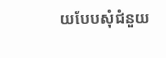យបែបសុំជំនួយ